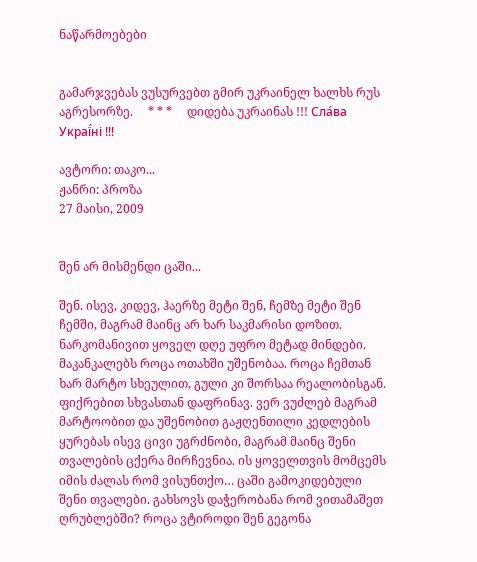ნაწარმოებები


გამარჯვებას ვუსურვებთ გმირ უკრაინელ ხალხს რუს აგრესორზე.     * * *     დიდება უკრაინას !!! Сла́ва Украї́ні !!!

ავტორი: თაკო...
ჟანრი: პროზა
27 მაისი, 2009


შენ არ მისმენდი ცაში...

შენ. ისევ, კიდევ, ჰაერზე მეტი შენ, ჩემზე მეტი შენ ჩემში, მაგრამ მაინც არ ხარ საკმარისი დოზით. ნარკომანივით ყოველ დღე უფრო მეტად მინდები. მაკანკალებს როცა ოთახში უშენობაა. როცა ჩემთან ხარ მარტო სხეულით, გული კი შორსაა რეალობისგან. ფიქრებით სხვასთან დაფრინავ. ვერ ვუძლებ მაგრამ მარტოობით და უშენობით გაჟღენთილი კედლების ყურებას ისევ ცივი უგრძნობი, მაგრამ მაინც შენი თვალების ცქერა მირჩევნია. ის ყოველთვის მომცემს იმის ძალას რომ ვისუნთქო… ცაში გამოკიდებული შენი თვალები. გახსოვს დაჭერობანა რომ ვითამაშეთ ღრუბლებში? როცა ვტიროდი შენ გეგონა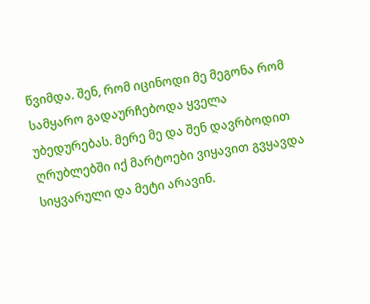წვიმდა. შენ, რომ იცინოდი მე მეგონა რომ სამყარო გადაურჩებოდა ყველა უბედურებას. მერე მე და შენ დავრბოდით ღრუბლებში იქ მარტოები ვიყავით გვყავდა სიყვარული და მეტი არავინ.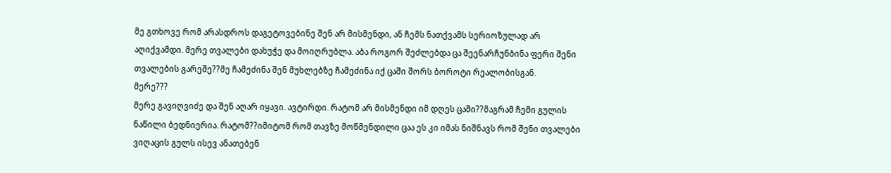მე გთხოვე რომ არასდროს დაგეტოვებინე შენ არ მისმენდი, ან ჩემს ნათქვამს სერიოზულად არ აღიქვამდი. მერე თვალები დახუჭე და მოიღრუბლა. აბა როგორ შეძლებდა ცა შეენარჩუნბინა ფერი შენი თვალების გარეშე??მე ჩამეძინა შენ მუხლებზე ჩამეძინა იქ ცაში შორს ბოროტი რეალობისგან.
მერე???
მერე გავიღვიძე და შენ აღარ იყავი. ავტირდი. რატომ არ მისმენდი იმ დღეს ცაში??მაგრამ ჩემი გულის ნაწილი ბედნიერია. რატომ??იმიტომ რომ თავზე მოწმენდილი ცაა ეს კი იმას ნიშნავს რომ შენი თვალები ვიღაცის გულს ისევ ანათებენ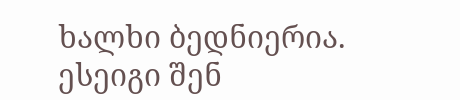ხალხი ბედნიერია. ესეიგი შენ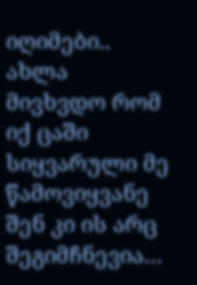იღიმები.. ახლა მივხვდო რომ იქ ცაში სიყვარული მე წამოვიყვანე შენ კი ის არც შეგიმჩნევია…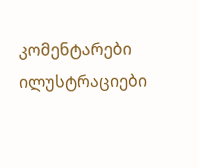კომენტარები ილუსტრაციები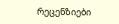რეცენზიები